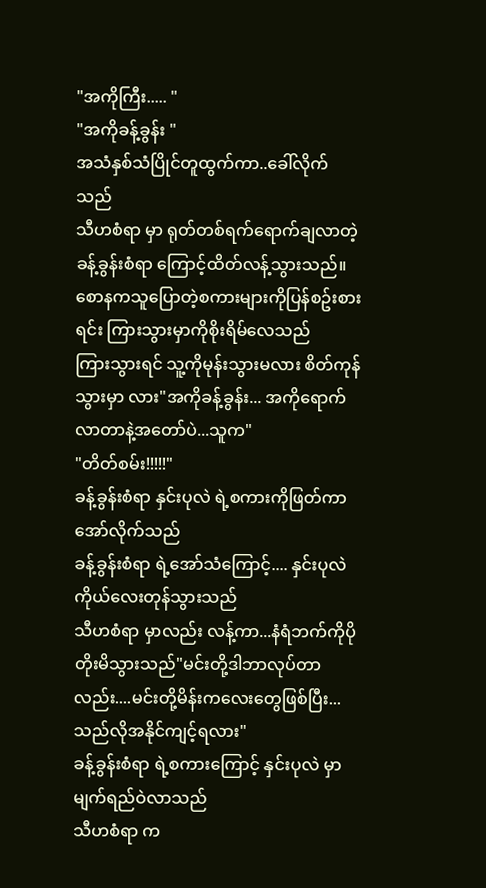"အကိုကြီး..... "
"အကိုခန့်ခွန်း "
အသံနှစ်သံပြိုင်တူထွက်ကာ..ခေါ်လိုက် သည်
သီဟစံရာ မှာ ရုတ်တစ်ရက်ရောက်ချလာတဲ့ ခန့်ခွန်းစံရာ ကြောင့်ထိတ်လန့်သွားသည်။
စောနကသူပြောတဲ့စကားများကိုပြန်စဥ်းစားရင်း ကြားသွားမှာကိုစိုးရိမ်လေသည်
ကြားသွားရင် သူ့ကိုမုန်းသွားမလား စိတ်ကုန်သွားမှာ လား"အကိုခန့်ခွန်း... အကိုရောက်လာတာနဲ့အတော်ပဲ...သူက"
"တိတ်စမ်း!!!!!"
ခန့်ခွန်းစံရာ နှင်းပုလဲ ရဲ့စကားကိုဖြတ်ကာအော်လိုက်သည်
ခန့်ခွန်းစံရာ ရဲ့အော်သံကြောင့်.... နှင်းပုလဲ
ကိုယ်လေးတုန်သွားသည်
သီဟစံရာ မှာလည်း လန့်ကာ...နံရံဘက်ကိုပိုတိုးမိသွားသည်"မင်းတို့ဒါဘာလုပ်တာလည်း....မင်းတို့မိန်းကလေးတွေဖြစ်ပြီး...သည်လိုအနိုင်ကျင့်ရလား"
ခန့်ခွန်းစံရာ ရဲ့စကားကြောင့် နှင်းပုလဲ မှာမျက်ရည်ဝဲလာသည်
သီဟစံရာ က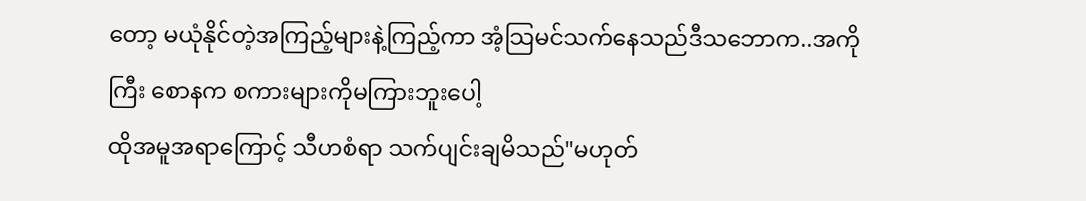တော့ မယုံနိုင်တဲ့အကြည့်များနဲ့ကြည့်ကာ အံ့သြမင်သက်နေသည်ဒီသဘောက..အကိုကြီး စောနက စကားများကိုမကြားဘူးပေါ့
ထိုအမူအရာကြောင့် သီဟစံရာ သက်ပျင်းချမိသည်"မဟုတ်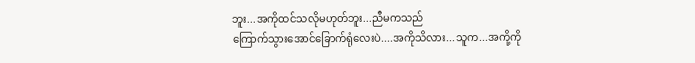ဘူး...အကိုထင်သလိုမဟုတ်ဘူး...ညီမကသည်
ကြောက်သွားအောင်ခြောက်ရုံလေးပဲ....အကိုသိလား...သူက...အကို့ကို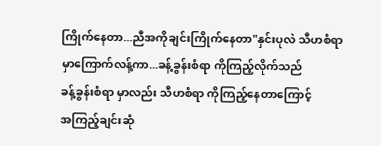ကြိုက်နေတာ...ညီအကိုချင်းကြိုက်နေတာ"နှင်းပုလဲ သီဟစံရာ မှာကြောက်လန့်ကာ...ခန့်ခွန်းစံရာ ကိုကြည့်လိုက်သည်
ခန့်ခွန်းစံရာ မှာလည်း သီဟစံရာ ကိုကြည့်နေတာကြောင့်
အကြည့်ချင်းဆုံ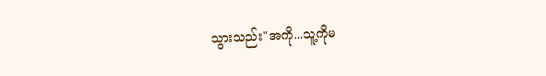သွားသည်း"အကို...သူ့ကိုမ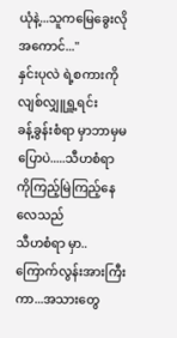ယုံနဲ့...သူကမြေခွေးလိုအကောင်..."
နှင်းပုလဲ ရဲ့စကားကို လျစ်လျှူရှူ့ရင်း
ခန့်ခွန်းစံရာ မှာဘာမှမပြောပဲ.....သီဟစံရာ ကိုကြည့်မြဲကြည့်နေလေသည်
သီဟစံရာ မှာ..ကြောက်လွန်းအားကြီးကာ...အသားတွေ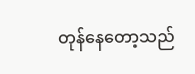တုန်နေတော့သည်